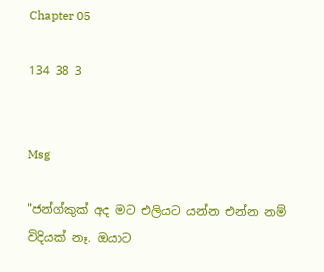Chapter 05

134 38 3


Msg

"ජන්ග්කුක් අද මට එලියට යන්න එන්න නම් විදියක් නෑ. ඔයාට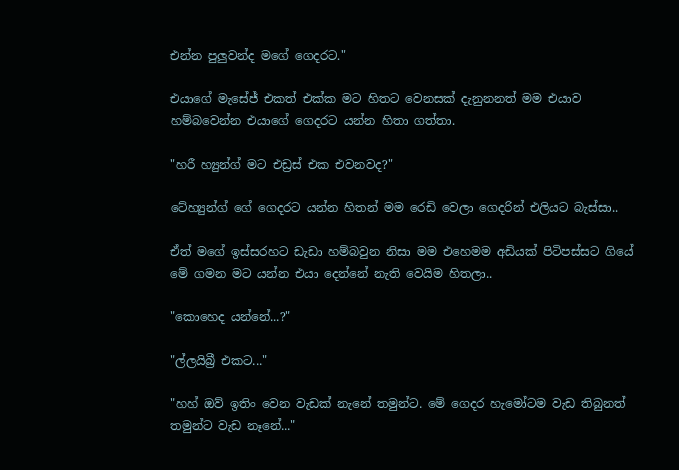එන්න පුලුවන්ද මගේ ගෙදරට."

එයාගේ මැසේජ් එකත් එක්ක මට හිතට වෙනසක් දැනුනනත් මම එයාව හම්බවෙන්න එයාගේ ගෙදරට යන්න හිතා ගත්තා.

"හරී හ්‍යුන්ග් මට එඩ්‍රස් එක එවනවද?"

ටේහ්‍යුන්ග් ගේ ගෙදරට යන්න හිතන් මම රෙඩි වෙලා ගෙදරින් එලියට බැස්සා..

ඒත් මගේ ඉස්සරහට ඩැඩා හම්බවුන නිසා මම එහෙමම අඩියක් පිටිපස්සට ගියේ මේ ගමන මට යන්න එයා දෙන්නේ නැති වෙයිම හිතලා..

"කොහෙද යන්නේ...?"

"ල්ලයිබ්‍රී එකට..."

"හහ් ඔව් ඉතිං වෙන වැඩක් නැනේ තමුන්ට. මේ ගෙදර හැමෝටම වැඩ තිබුනත් තමුන්ට වැඩ නෑනේ..."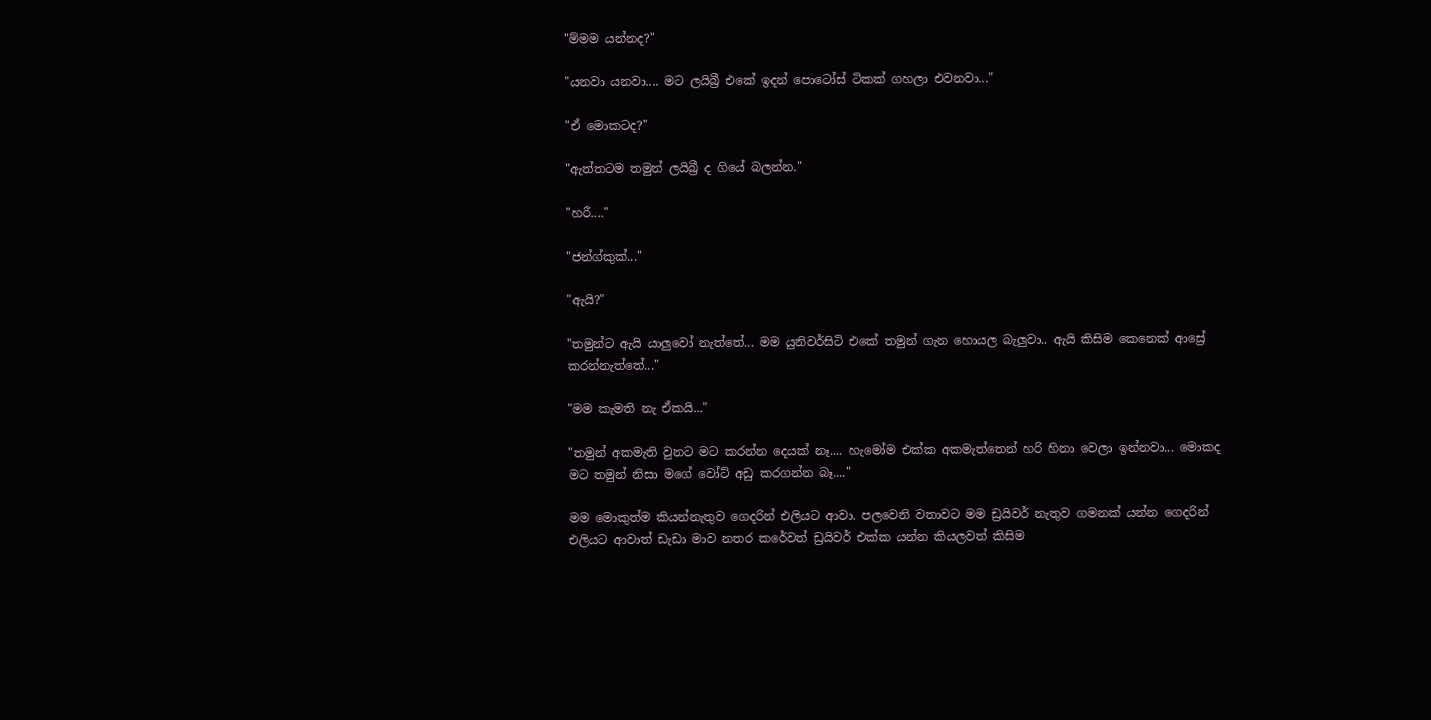"ම්මම යන්නද?"

"යනවා යනවා.... මට ලයිබ්‍රී එකේ ඉදන් පොටෝස් ටිකක් ගහලා එවනවා..."

"ඒ මොකටද?"

"ඇත්තටම තමුන් ලයිබ්‍රී ද ගියේ බලන්න."

"හරී...."

"ජන්ග්කුක්..."

"ඇයි?"

"තමුන්ට ඇයි යාලුවෝ නැත්තේ... මම යුනිවර්සිටි එකේ තමුන් ගැන හොයල බැලුවා.. ඇයි කිසිම කෙනෙක් ආස්‍රේ කරන්නැත්තේ..."

"මම කැමති නැ ඒකයි..."

"තමුන් අකමැති වුනට මට කරන්න දෙයක් නෑ.... හැමෝම එක්ක අකමැත්තෙන් හරි හිනා වෙලා ඉන්නවා... මොකද මට තමුන් නිසා මගේ වෝට් අඩු කරගන්න බෑ...."

මම මොකුත්ම කියන්නැතුව ගෙදරින් එලියට ආවා. පලවෙනි වතාවට මම ඩ්‍රයිවර් නැතුව ගමනක් යන්න ගෙදරින් එලියට ආවාත් ඩැඩා මාව නතර කරේවත් ඩ්‍රයිවර් එක්ක යන්න කියලවත් කිසිම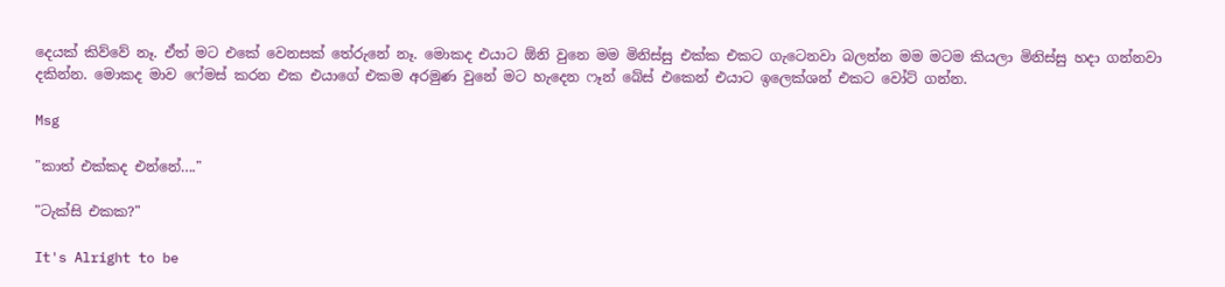දෙයක් කිව්වේ නෑ. ඒත් මට එකේ වෙනසක් තේරුනේ නෑ. මොකද එයාට ඕනි වුනෙ මම මිනිස්සු එක්ක එකට ගැටෙනවා බලන්න මම මටම කියලා මිනිස්සු හදා ගන්නවා දකින්න. මොකද මාව ෆේමස් කරන එක එයාගේ එකම අරමුණ වුනේ මට හැදෙන ෆෑන් බේස් එකෙන් එයාට ඉලෙක්ශන් එකට වෝට් ගන්න.

Msg

"කාත් එක්කද එන්නේ...."

"ටැක්සි එකක?"

It's Alright to be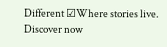Different ☑Where stories live. Discover now